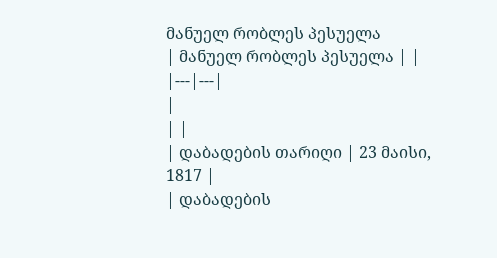მანუელ რობლეს პესუელა
| მანუელ რობლეს პესუელა | |
|---|---|
|
| |
| დაბადების თარიღი | 23 მაისი, 1817 |
| დაბადების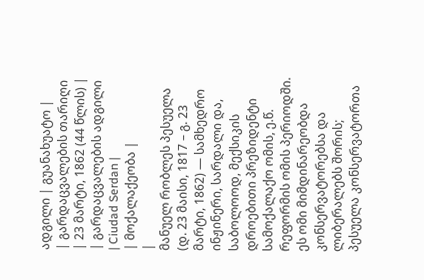ადგილი | გუანახუატო |
| გარდაცვალების თარიღი | 23 მარტი, 1862 (44 წლის) |
| გარდაცვალების ადგილი | Ciudad Serdan |
| მოქალაქეობა |
|
მანუელ რობლეს პესუელა (დ. 23 მაისი, 1817 – გ. 23 მარტი, 1862) — სამხედრო ინჟინერი, სარდალი და, საბოლოოდ, მექსიკის დროებითი პრეზიდენტი სამოქალაქო ომის, ე.წ. რეფორმის ომის პერიოდში. ეს ომი მიმდინარეობდა კონსერვატორებსა და ლიბერალებს შორის; პესუელა კონსერვატორთა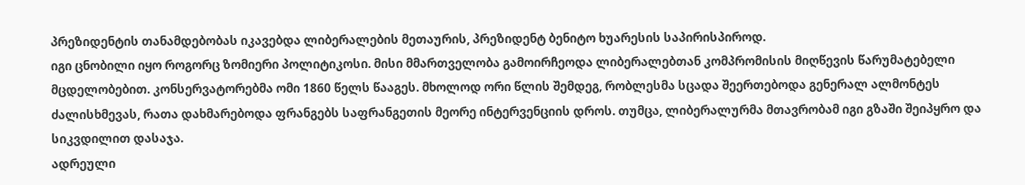პრეზიდენტის თანამდებობას იკავებდა ლიბერალების მეთაურის, პრეზიდენტ ბენიტო ხუარესის საპირისპიროდ.
იგი ცნობილი იყო როგორც ზომიერი პოლიტიკოსი. მისი მმართველობა გამოირჩეოდა ლიბერალებთან კომპრომისის მიღწევის წარუმატებელი მცდელობებით. კონსერვატორებმა ომი 1860 წელს წააგეს. მხოლოდ ორი წლის შემდეგ, რობლესმა სცადა შეერთებოდა გენერალ ალმონტეს ძალისხმევას, რათა დახმარებოდა ფრანგებს საფრანგეთის მეორე ინტერვენციის დროს. თუმცა, ლიბერალურმა მთავრობამ იგი გზაში შეიპყრო და სიკვდილით დასაჯა.
ადრეული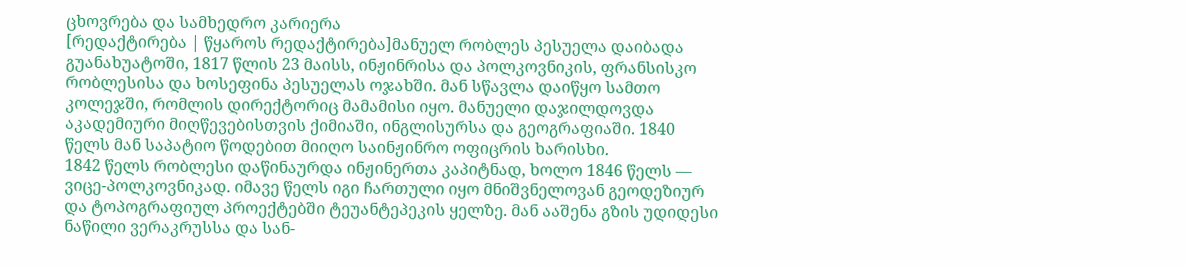ცხოვრება და სამხედრო კარიერა
[რედაქტირება | წყაროს რედაქტირება]მანუელ რობლეს პესუელა დაიბადა გუანახუატოში, 1817 წლის 23 მაისს, ინჟინრისა და პოლკოვნიკის, ფრანსისკო რობლესისა და ხოსეფინა პესუელას ოჯახში. მან სწავლა დაიწყო სამთო კოლეჯში, რომლის დირექტორიც მამამისი იყო. მანუელი დაჯილდოვდა აკადემიური მიღწევებისთვის ქიმიაში, ინგლისურსა და გეოგრაფიაში. 1840 წელს მან საპატიო წოდებით მიიღო საინჟინრო ოფიცრის ხარისხი.
1842 წელს რობლესი დაწინაურდა ინჟინერთა კაპიტნად, ხოლო 1846 წელს — ვიცე-პოლკოვნიკად. იმავე წელს იგი ჩართული იყო მნიშვნელოვან გეოდეზიურ და ტოპოგრაფიულ პროექტებში ტეუანტეპეკის ყელზე. მან ააშენა გზის უდიდესი ნაწილი ვერაკრუსსა და სან-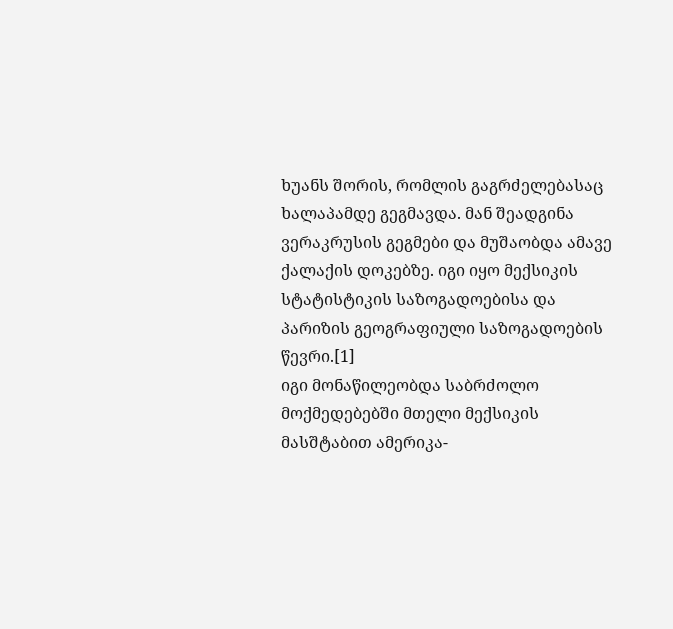ხუანს შორის, რომლის გაგრძელებასაც ხალაპამდე გეგმავდა. მან შეადგინა ვერაკრუსის გეგმები და მუშაობდა ამავე ქალაქის დოკებზე. იგი იყო მექსიკის სტატისტიკის საზოგადოებისა და პარიზის გეოგრაფიული საზოგადოების წევრი.[1]
იგი მონაწილეობდა საბრძოლო მოქმედებებში მთელი მექსიკის მასშტაბით ამერიკა-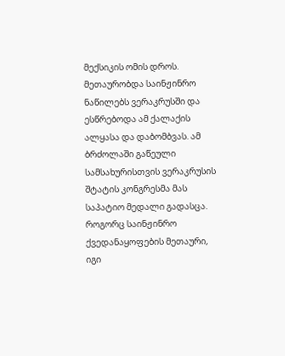მექსიკის ომის დროს. მეთაურობდა საინჟინრო ნაწილებს ვერაკრუსში და ესწრებოდა ამ ქალაქის ალყასა და დაბომბვას. ამ ბრძოლაში გაწეული სამსახურისთვის ვერაკრუსის შტატის კონგრესმა მას საპატიო მედალი გადასცა. როგორც საინჟინრო ქვედანაყოფების მეთაური, იგი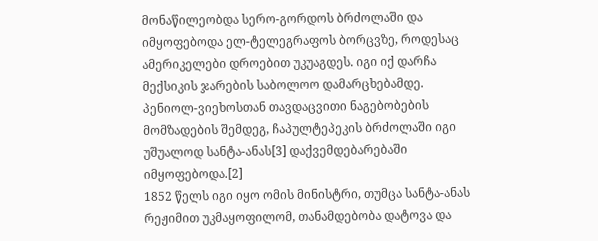მონაწილეობდა სერო-გორდოს ბრძოლაში და იმყოფებოდა ელ-ტელეგრაფოს ბორცვზე, როდესაც ამერიკელები დროებით უკუაგდეს. იგი იქ დარჩა მექსიკის ჯარების საბოლოო დამარცხებამდე. პენიოლ-ვიეხოსთან თავდაცვითი ნაგებობების მომზადების შემდეგ, ჩაპულტეპეკის ბრძოლაში იგი უშუალოდ სანტა-ანას[3] დაქვემდებარებაში იმყოფებოდა.[2]
1852 წელს იგი იყო ომის მინისტრი, თუმცა სანტა-ანას რეჟიმით უკმაყოფილომ, თანამდებობა დატოვა და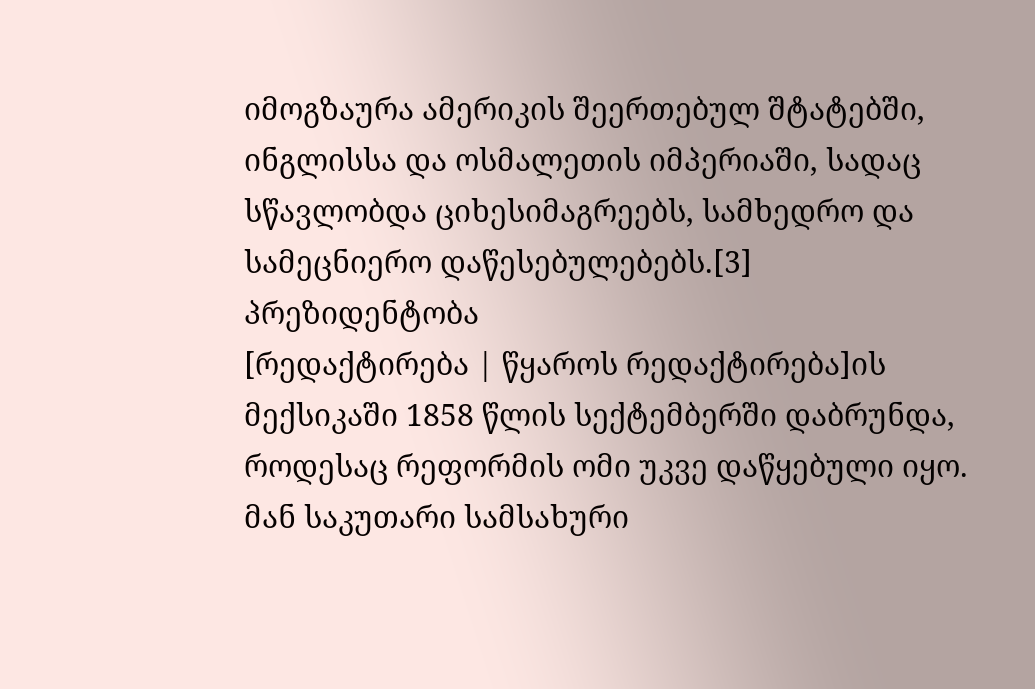იმოგზაურა ამერიკის შეერთებულ შტატებში, ინგლისსა და ოსმალეთის იმპერიაში, სადაც სწავლობდა ციხესიმაგრეებს, სამხედრო და სამეცნიერო დაწესებულებებს.[3]
პრეზიდენტობა
[რედაქტირება | წყაროს რედაქტირება]ის მექსიკაში 1858 წლის სექტემბერში დაბრუნდა, როდესაც რეფორმის ომი უკვე დაწყებული იყო. მან საკუთარი სამსახური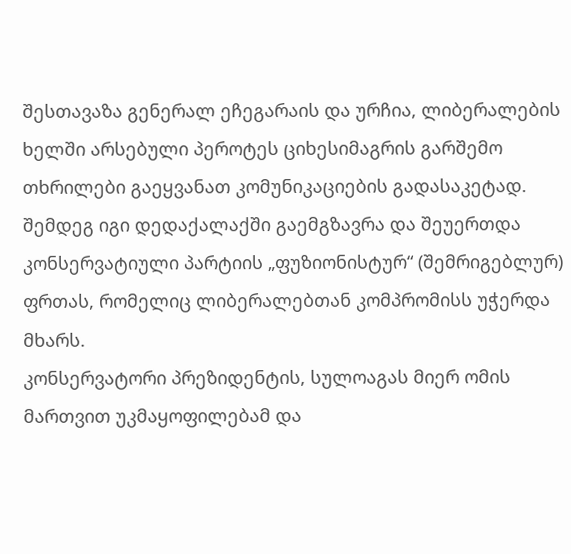შესთავაზა გენერალ ეჩეგარაის და ურჩია, ლიბერალების ხელში არსებული პეროტეს ციხესიმაგრის გარშემო თხრილები გაეყვანათ კომუნიკაციების გადასაკეტად. შემდეგ იგი დედაქალაქში გაემგზავრა და შეუერთდა კონსერვატიული პარტიის „ფუზიონისტურ“ (შემრიგებლურ) ფრთას, რომელიც ლიბერალებთან კომპრომისს უჭერდა მხარს.
კონსერვატორი პრეზიდენტის, სულოაგას მიერ ომის მართვით უკმაყოფილებამ და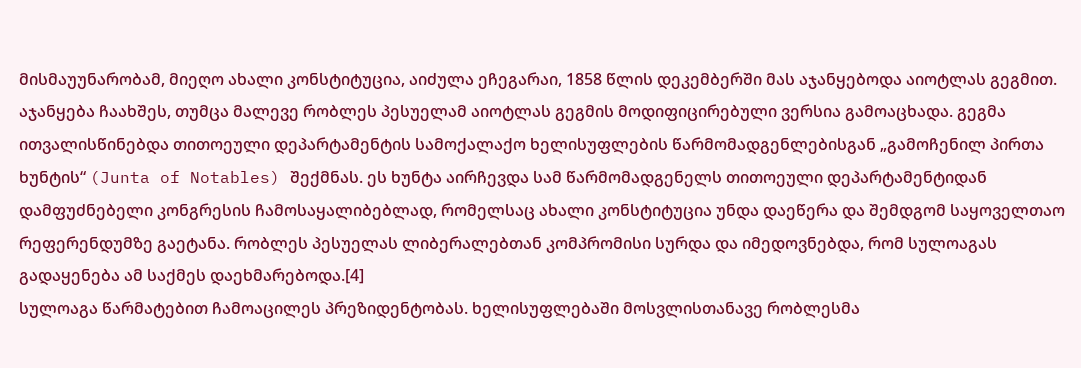მისმაუუნარობამ, მიეღო ახალი კონსტიტუცია, აიძულა ეჩეგარაი, 1858 წლის დეკემბერში მას აჯანყებოდა აიოტლას გეგმით. აჯანყება ჩაახშეს, თუმცა მალევე რობლეს პესუელამ აიოტლას გეგმის მოდიფიცირებული ვერსია გამოაცხადა. გეგმა ითვალისწინებდა თითოეული დეპარტამენტის სამოქალაქო ხელისუფლების წარმომადგენლებისგან „გამოჩენილ პირთა ხუნტის“ (Junta of Notables) შექმნას. ეს ხუნტა აირჩევდა სამ წარმომადგენელს თითოეული დეპარტამენტიდან დამფუძნებელი კონგრესის ჩამოსაყალიბებლად, რომელსაც ახალი კონსტიტუცია უნდა დაეწერა და შემდგომ საყოველთაო რეფერენდუმზე გაეტანა. რობლეს პესუელას ლიბერალებთან კომპრომისი სურდა და იმედოვნებდა, რომ სულოაგას გადაყენება ამ საქმეს დაეხმარებოდა.[4]
სულოაგა წარმატებით ჩამოაცილეს პრეზიდენტობას. ხელისუფლებაში მოსვლისთანავე რობლესმა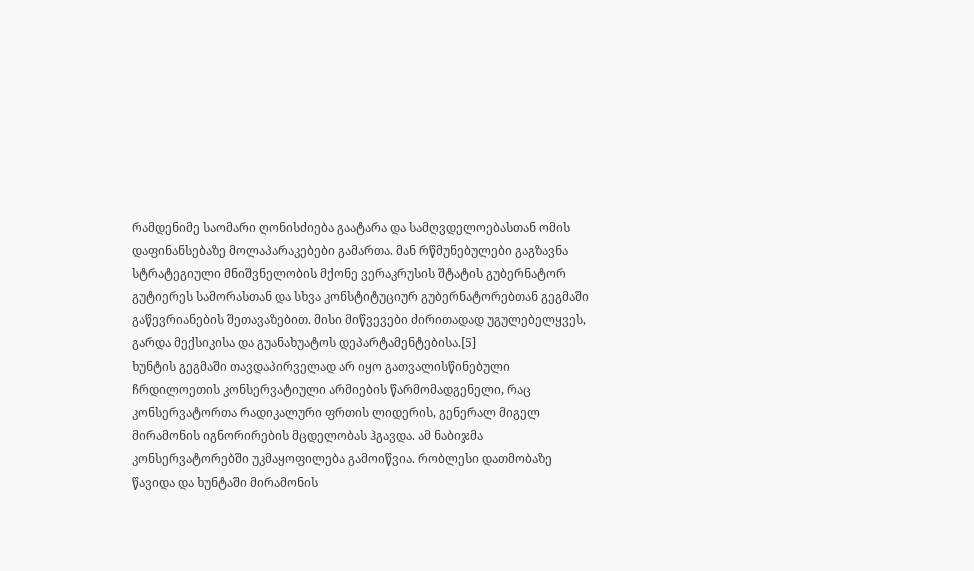რამდენიმე საომარი ღონისძიება გაატარა და სამღვდელოებასთან ომის დაფინანსებაზე მოლაპარაკებები გამართა. მან რწმუნებულები გაგზავნა სტრატეგიული მნიშვნელობის მქონე ვერაკრუსის შტატის გუბერნატორ გუტიერეს სამორასთან და სხვა კონსტიტუციურ გუბერნატორებთან გეგმაში გაწევრიანების შეთავაზებით. მისი მიწვევები ძირითადად უგულებელყვეს, გარდა მექსიკისა და გუანახუატოს დეპარტამენტებისა.[5]
ხუნტის გეგმაში თავდაპირველად არ იყო გათვალისწინებული ჩრდილოეთის კონსერვატიული არმიების წარმომადგენელი, რაც კონსერვატორთა რადიკალური ფრთის ლიდერის, გენერალ მიგელ მირამონის იგნორირების მცდელობას ჰგავდა. ამ ნაბიჯმა კონსერვატორებში უკმაყოფილება გამოიწვია. რობლესი დათმობაზე წავიდა და ხუნტაში მირამონის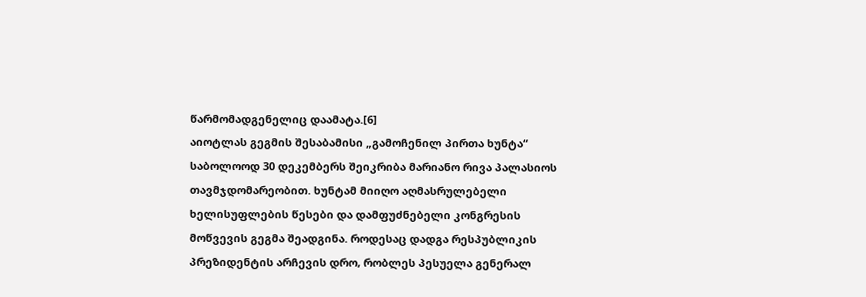წარმომადგენელიც დაამატა.[6]
აიოტლას გეგმის შესაბამისი „გამოჩენილ პირთა ხუნტა“ საბოლოოდ 30 დეკემბერს შეიკრიბა მარიანო რივა პალასიოს თავმჯდომარეობით. ხუნტამ მიიღო აღმასრულებელი ხელისუფლების წესები და დამფუძნებელი კონგრესის მოწვევის გეგმა შეადგინა. როდესაც დადგა რესპუბლიკის პრეზიდენტის არჩევის დრო, რობლეს პესუელა გენერალ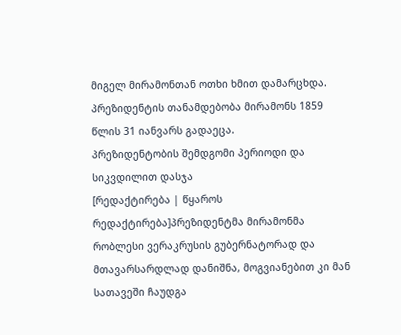მიგელ მირამონთან ოთხი ხმით დამარცხდა. პრეზიდენტის თანამდებობა მირამონს 1859 წლის 31 იანვარს გადაეცა.
პრეზიდენტობის შემდგომი პერიოდი და სიკვდილით დასჯა
[რედაქტირება | წყაროს რედაქტირება]პრეზიდენტმა მირამონმა რობლესი ვერაკრუსის გუბერნატორად და მთავარსარდლად დანიშნა, მოგვიანებით კი მან სათავეში ჩაუდგა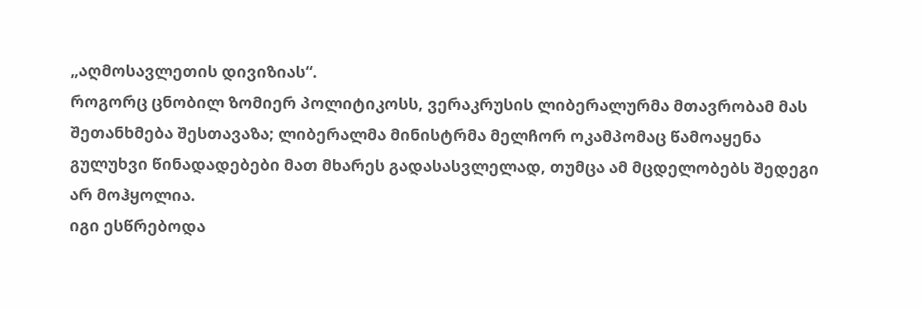„აღმოსავლეთის დივიზიას“.
როგორც ცნობილ ზომიერ პოლიტიკოსს, ვერაკრუსის ლიბერალურმა მთავრობამ მას შეთანხმება შესთავაზა; ლიბერალმა მინისტრმა მელჩორ ოკამპომაც წამოაყენა გულუხვი წინადადებები მათ მხარეს გადასასვლელად, თუმცა ამ მცდელობებს შედეგი არ მოჰყოლია.
იგი ესწრებოდა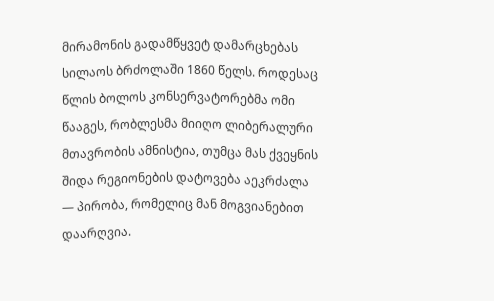მირამონის გადამწყვეტ დამარცხებას სილაოს ბრძოლაში 1860 წელს. როდესაც წლის ბოლოს კონსერვატორებმა ომი წააგეს, რობლესმა მიიღო ლიბერალური მთავრობის ამნისტია, თუმცა მას ქვეყნის შიდა რეგიონების დატოვება აეკრძალა — პირობა, რომელიც მან მოგვიანებით დაარღვია.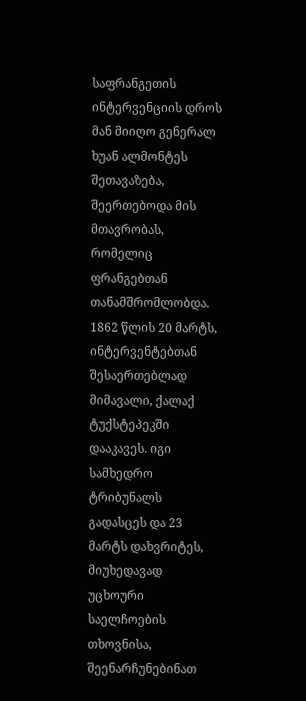საფრანგეთის ინტერვენციის დროს მან მიიღო გენერალ ხუან ალმონტეს შეთავაზება, შეერთებოდა მის მთავრობას, რომელიც ფრანგებთან თანამშრომლობდა. 1862 წლის 20 მარტს, ინტერვენტებთან შესაერთებლად მიმავალი, ქალაქ ტუქსტეპეკში დააკავეს. იგი სამხედრო ტრიბუნალს გადასცეს და 23 მარტს დახვრიტეს, მიუხედავად უცხოური საელჩოების თხოვნისა, შეენარჩუნებინათ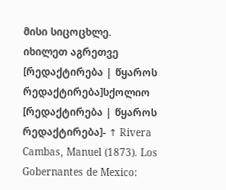მისი სიცოცხლე.
იხილეთ აგრეთვე
[რედაქტირება | წყაროს რედაქტირება]სქოლიო
[რედაქტირება | წყაროს რედაქტირება]- ↑ Rivera Cambas, Manuel (1873). Los Gobernantes de Mexico: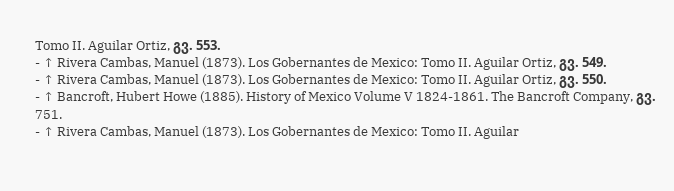Tomo II. Aguilar Ortiz, გვ. 553.
- ↑ Rivera Cambas, Manuel (1873). Los Gobernantes de Mexico: Tomo II. Aguilar Ortiz, გვ. 549.
- ↑ Rivera Cambas, Manuel (1873). Los Gobernantes de Mexico: Tomo II. Aguilar Ortiz, გვ. 550.
- ↑ Bancroft, Hubert Howe (1885). History of Mexico Volume V 1824-1861. The Bancroft Company, გვ. 751.
- ↑ Rivera Cambas, Manuel (1873). Los Gobernantes de Mexico: Tomo II. Aguilar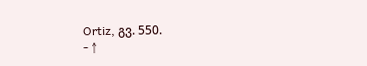Ortiz, გვ. 550.
- ↑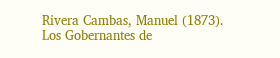Rivera Cambas, Manuel (1873). Los Gobernantes de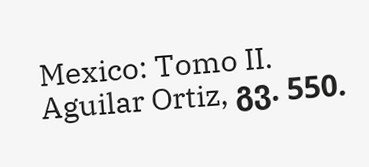Mexico: Tomo II. Aguilar Ortiz, გვ. 550.